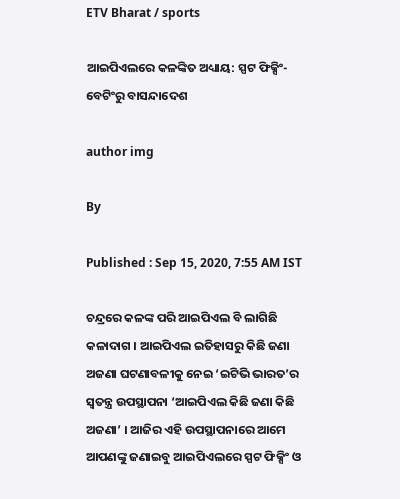ETV Bharat / sports

ଆଇପିଏଲରେ କଳଙ୍କିତ ଅଧ୍ୟାୟ: ସ୍ପଟ ଫିକ୍ସିଂ-ବେଟିଂରୁ ବାସନ୍ଦାଦେଶ

author img

By

Published : Sep 15, 2020, 7:55 AM IST

ଚନ୍ଦ୍ରରେ କଳଙ୍କ ପରି ଆଇପିଏଲ ବି ଲାଗିଛି କଳାଦାଗ । ଆଇପିଏଲ ଇତିହାସରୁ କିଛି ଜଣା ଅଜଣା ଘଟଣାବଳୀକୁ ନେଇ ‘ଇଟିଭି ଭାରତ’ର ସ୍ବତନ୍ତ୍ର ଉପସ୍ଥାପନା ‘ଆଇପିଏଲ କିଛି ଜଣା କିଛି ଅଜଣା’ । ଆଜିର ଏହି ଉପସ୍ଥାପନାରେ ଆମେ ଆପଣଙ୍କୁ ଜଣାଇବୁ ଆଇପିଏଲରେ ସ୍ପଟ ଫିକ୍ସିଂ ଓ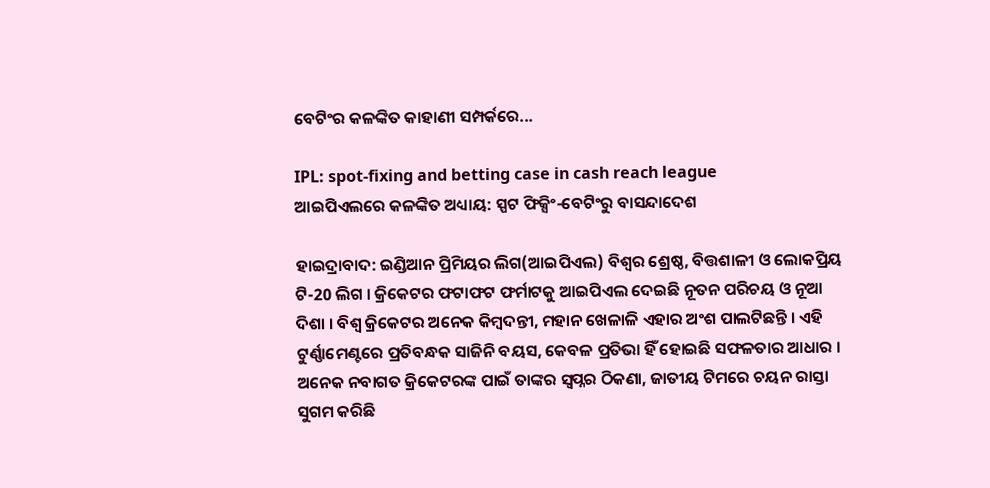ବେଟିଂର କଳଙ୍କିତ କାହାଣୀ ସମ୍ପର୍କରେ...

IPL: spot-fixing and betting case in cash reach league
ଆଇପିଏଲରେ କଳଙ୍କିତ ଅଧ୍ୟାୟ: ସ୍ପଟ ଫିକ୍ସିଂ-ବେଟିଂରୁ ବାସନ୍ଦାଦେଶ

ହାଇଦ୍ରାବାଦ: ଇଣ୍ଡିଆନ ପ୍ରିମିୟର ଲିଗ(ଆଇପିଏଲ) ବିଶ୍ବର ଶ୍ରେଷ୍ଠ, ବିତ୍ତଶାଳୀ ଓ ଲୋକପ୍ରିୟ ଟି-20 ଲିଗ । କ୍ରିକେଟର ଫଟାଫଟ ଫର୍ମାଟକୁ ଆଇପିଏଲ ଦେଇଛି ନୂତନ ପରିଚୟ ଓ ନୂଆ ଦିଶା । ବିଶ୍ବ କ୍ରିକେଟର ଅନେକ କିମ୍ବଦନ୍ତୀ, ମହାନ ଖେଳାଳି ଏହାର ଅଂଶ ପାଲଟିଛନ୍ତି । ଏହି ଟୁର୍ଣ୍ଣାମେଣ୍ଟରେ ପ୍ରତିବନ୍ଧକ ସାଜିନି ବୟସ, କେବଳ ପ୍ରତିଭା ହିଁ ହୋଇଛି ସଫଳତାର ଆଧାର । ଅନେକ ନବାଗତ କ୍ରିକେଟରଙ୍କ ପାଇଁ ତାଙ୍କର ସ୍ବପ୍ନର ଠିକଣା, ଜାତୀୟ ଟିମରେ ଚୟନ ରାସ୍ତା ସୁଗମ କରିଛି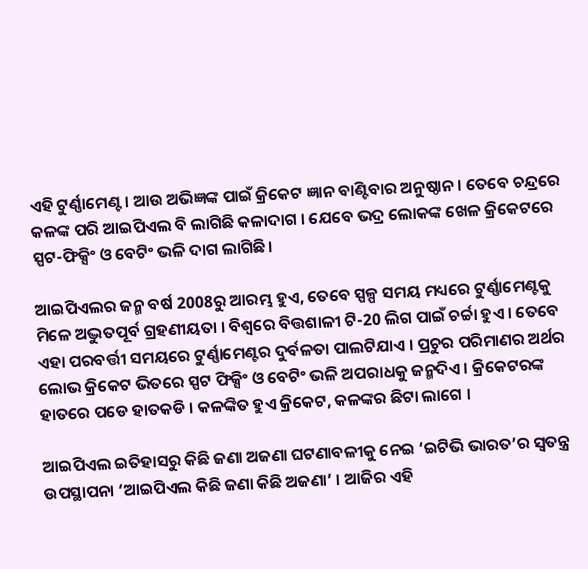ଏହି ଟୁର୍ଣ୍ଣାମେଣ୍ଟ । ଆଉ ଅଭିଜ୍ଞଙ୍କ ପାଇଁ କ୍ରିକେଟ ଜ୍ଞାନ ବାଣ୍ଟିବାର ଅନୁଷ୍ଠାନ । ତେବେ ଚନ୍ଦ୍ରରେ କଳଙ୍କ ପରି ଆଇପିଏଲ ବି ଲାଗିଛି କଳାଦାଗ । ଯେବେ ଭଦ୍ର ଲୋକଙ୍କ ଖେଳ କ୍ରିକେଟରେ ସ୍ପଟ-ଫିକ୍ସିଂ ଓ ବେଟିଂ ଭଳି ଦାଗ ଲାଗିଛି।

ଆଇପିଏଲର ଜନ୍ମ ବର୍ଷ 2008ରୁ ଆରମ୍ଭ ହୁଏ, ତେବେ ସ୍ପଳ୍ପ ସମୟ ମଧ୍ୟରେ ଟୁର୍ଣ୍ଣାମେଣ୍ଟକୁ ମିଳେ ଅଦ୍ଭୁତପୂର୍ବ ଗ୍ରହଣୀୟତା । ବିଶ୍ବରେ ବିତ୍ତଶାଳୀ ଟି-20 ଲିଗ ପାଇଁ ଚର୍ଚ୍ଚା ହୁଏ । ତେବେ ଏହା ପରବର୍ତ୍ତୀ ସମୟରେ ଟୁର୍ଣ୍ଣାମେଣ୍ଟର ଦୁର୍ବଳତା ପାଲଟିଯାଏ । ପ୍ରଚୁର ପରିମାଣର ଅର୍ଥର ଲୋଭ କ୍ରିକେଟ ଭିତରେ ସ୍ପଟ ଫିକ୍ସିଂ ଓ ବେଟିଂ ଭଳି ଅପରାଧକୁ ଜନ୍ମଦିଏ । କ୍ରିକେଟରଙ୍କ ହାତରେ ପଡେ ହାତକଡି । କଳଙ୍କିତ ହୁଏ କ୍ରିକେଟ, କଳଙ୍କର ଛିଟା ଲାଗେ ।

ଆଇପିଏଲ ଇତିହାସରୁ କିଛି ଜଣା ଅଜଣା ଘଟଣାବଳୀକୁ ନେଇ ‘ଇଟିଭି ଭାରତ’ର ସ୍ବତନ୍ତ୍ର ଉପସ୍ଥାପନା ‘ଆଇପିଏଲ କିଛି ଜଣା କିଛି ଅଜଣା’ । ଆଜିର ଏହି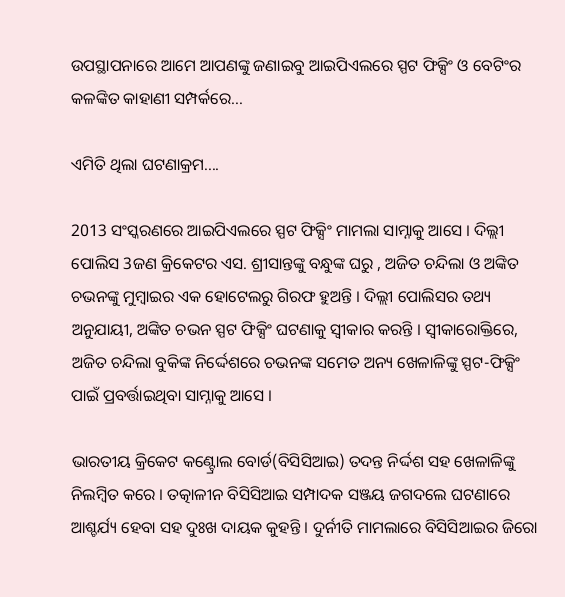ଉପସ୍ଥାପନାରେ ଆମେ ଆପଣଙ୍କୁ ଜଣାଇବୁ ଆଇପିଏଲରେ ସ୍ପଟ ଫିକ୍ସିଂ ଓ ବେଟିଂର କଳଙ୍କିତ କାହାଣୀ ସମ୍ପର୍କରେ...

ଏମିତି ଥିଲା ଘଟଣାକ୍ରମ....

2013 ସଂସ୍କରଣରେ ଆଇପିଏଲରେ ସ୍ପଟ ଫିକ୍ସିଂ ମାମଲା ସାମ୍ନାକୁ ଆସେ । ଦିଲ୍ଲୀ ପୋଲିସ 3ଜଣ କ୍ରିକେଟର ଏସ. ଶ୍ରୀସାନ୍ତଙ୍କୁ ବନ୍ଧୁଙ୍କ ଘରୁ , ଅଜିତ ଚନ୍ଦିଲା ଓ ଅଙ୍କିତ ଚଭନଙ୍କୁ ମୁମ୍ବାଇର ଏକ ହୋଟେଲରୁ ଗିରଫ ହୁଅନ୍ତି । ଦିଲ୍ଲୀ ପୋଲିସର ତଥ୍ୟ ଅନୁଯାୟୀ, ଅଙ୍କିତ ଚଭନ ସ୍ପଟ ଫିକ୍ସିଂ ଘଟଣାକୁ ସ୍ବୀକାର କରନ୍ତି । ସ୍ବୀକାରୋକ୍ତିରେ, ଅଜିତ ଚନ୍ଦିଲା ବୁକିଙ୍କ ନିର୍ଦ୍ଦେଶରେ ଚଭନଙ୍କ ସମେତ ଅନ୍ୟ ଖେଳାଳିଙ୍କୁ ସ୍ପଟ-ଫିକ୍ସିଂ ପାଇଁ ପ୍ରବର୍ତ୍ତାଇଥିବା ସାମ୍ନାକୁ ଆସେ ।

ଭାରତୀୟ କ୍ରିକେଟ କଣ୍ଟ୍ରୋଲ ବୋର୍ଡ(ବିସିସିଆଇ) ତଦନ୍ତ ନିର୍ଦ୍ଦଶ ସହ ଖେଳାଳିଙ୍କୁ ନିଲମ୍ବିତ କରେ । ତତ୍କାଳୀନ ବିସିସିଆଇ ସମ୍ପାଦକ ସଞ୍ଜୟ ଜଗଦଲେ ଘଟଣାରେ ଆଶ୍ଚର୍ଯ୍ୟ ହେବା ସହ ଦୁଃଖ ଦାୟକ କୁହନ୍ତି । ଦୁର୍ନୀତି ମାମଲାରେ ବିସିସିଆଇର ଜିରୋ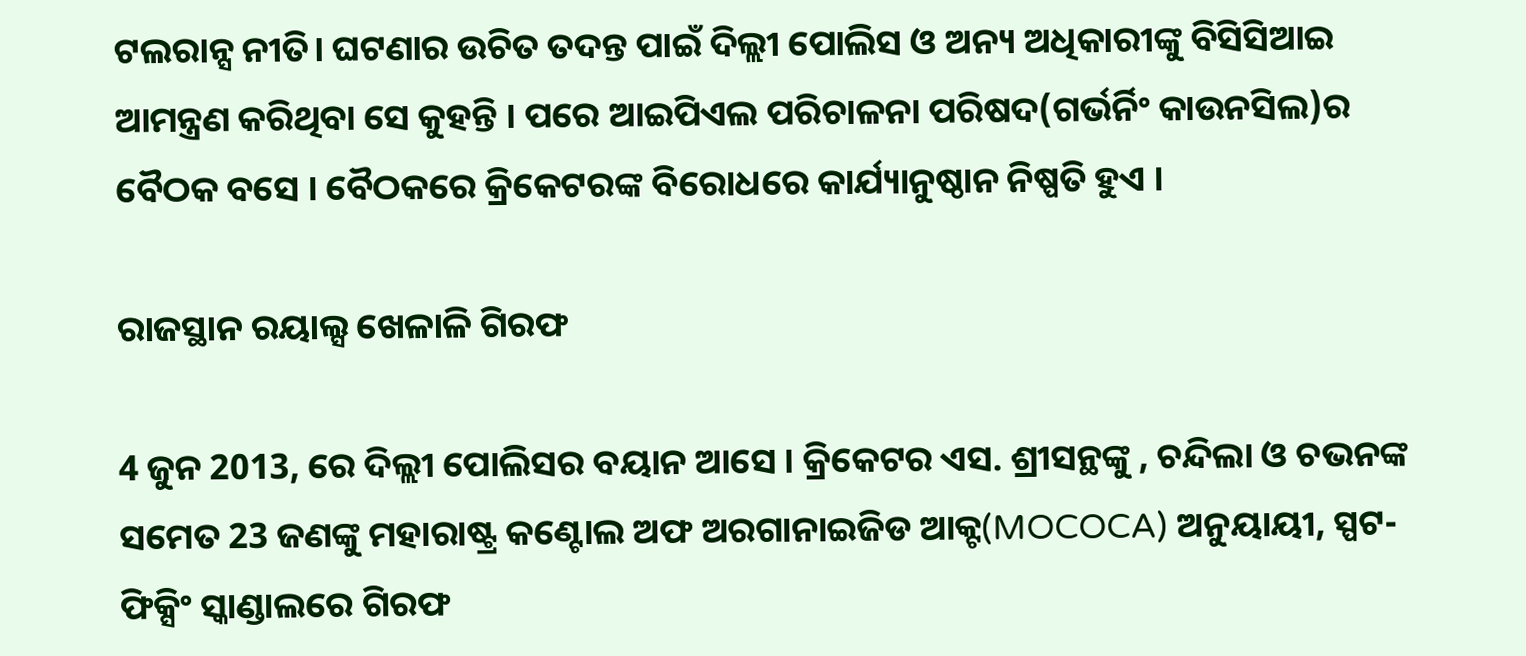ଟଲରାନ୍ସ ନୀତି। ଘଟଣାର ଉଚିତ ତଦନ୍ତ ପାଇଁ ଦିଲ୍ଲୀ ପୋଲିସ ଓ ଅନ୍ୟ ଅଧିକାରୀଙ୍କୁ ବିସିସିଆଇ ଆମନ୍ତ୍ରଣ କରିଥିବା ସେ କୁହନ୍ତି । ପରେ ଆଇପିଏଲ ପରିଚାଳନା ପରିଷଦ(ଗର୍ଭର୍ନିଂ କାଉନସିଲ)ର ବୈଠକ ବସେ । ବୈଠକରେ କ୍ରିକେଟରଙ୍କ ବିରୋଧରେ କାର୍ଯ୍ୟାନୁଷ୍ଠାନ ନିଷ୍ପତି ହୁଏ ।

ରାଜସ୍ଥାନ ରୟାଲ୍ସ ଖେଳାଳି ଗିରଫ

4 ଜୁନ 2013, ରେ ଦିଲ୍ଲୀ ପୋଲିସର ବୟାନ ଆସେ । କ୍ରିକେଟର ଏସ. ଶ୍ରୀସନ୍ଥଙ୍କୁ , ଚନ୍ଦିଲା ଓ ଚଭନଙ୍କ ସମେତ 23 ଜଣଙ୍କୁ ମହାରାଷ୍ଟ୍ର କଣ୍ଟୋଲ ଅଫ ଅରଗାନାଇଜିଡ ଆକ୍ଟ(MOCOCA) ଅନୁୟାୟୀ, ସ୍ପଟ-ଫିକ୍ସିଂ ସ୍କାଣ୍ଡାଲରେ ଗିରଫ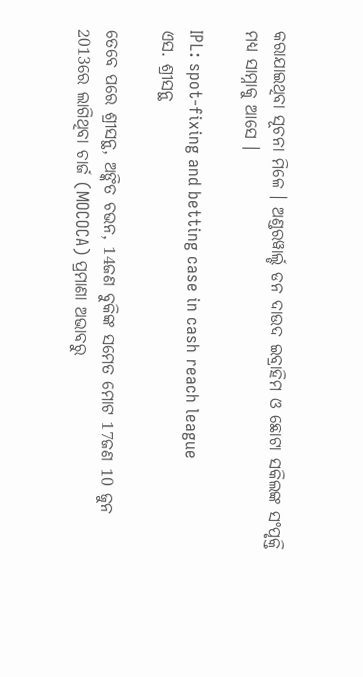କରାଯାଇଥିବା ସୂଚନା ମିଳେ । ଅଣ୍ଡରୱାର୍ଲ୍ଡ ଡନ ଦାଉଦ ଇବ୍ରାହିମ ଓ ଛୋଟା ସକିଲଙ୍କ ସଂପୃକ୍ତି ମଧ୍ୟ ସାମ୍ନାକୁ ଆସେ ।

IPL: spot-fixing and betting case in cash reach league
ଏସ. ଶ୍ରୀସନ୍ଥ

ତେବେ ପରେ ଶ୍ରୀସନ୍ଥ, ଅଙ୍କିତ ଚଭନ, 14ଜଣ ବୁକିଙ୍କ ସମେତ ମୋଟ 17ଜଣ 10 ଜୁନ 2013ରେ ଲାଗିଥିବା ଚାର୍ଜ (MOCOCA) ପ୍ରମାଣା ଅଭାବରୁ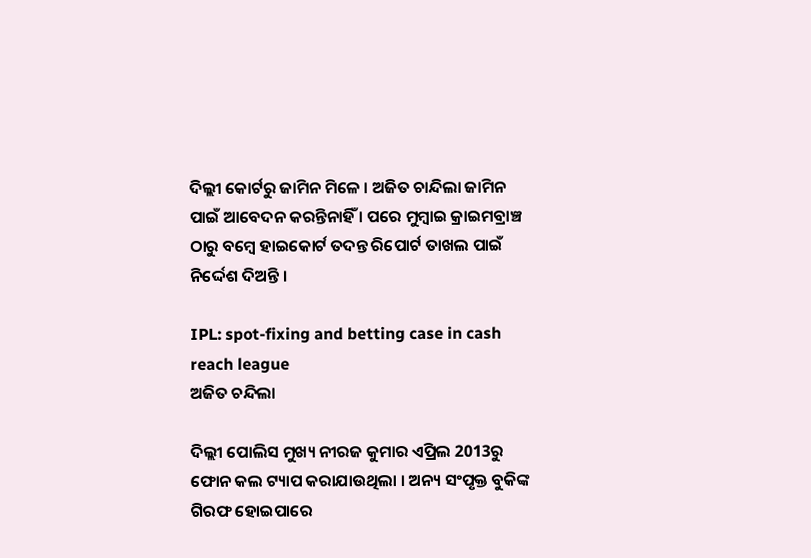ଦିଲ୍ଲୀ କୋର୍ଟରୁ ଜାମିନ ମିଳେ । ଅଜିତ ଚାନ୍ଦିଲା ଜାମିନ ପାଇଁ ଆବେଦନ କରନ୍ତିନାହିଁ । ପରେ ମୁମ୍ବାଇ କ୍ରାଇମବ୍ରାଞ୍ଚ ଠାରୁ ବମ୍ବେ ହାଇକୋର୍ଟ ତଦନ୍ତ ରିପୋର୍ଟ ତାଖଲ ପାଇଁ ନିର୍ଦ୍ଦେଶ ଦିଅନ୍ତି ।

IPL: spot-fixing and betting case in cash reach league
ଅଜିତ ଚନ୍ଦିଲା

ଦିଲ୍ଲୀ ପୋଲିସ ମୁଖ୍ୟ ନୀରଜ କୁମାର ଏପ୍ରିଲ 2013ରୁ ଫୋନ କଲ ଟ୍ୟାପ କରାଯାଉଥିଲା । ଅନ୍ୟ ସଂପୃକ୍ତ ବୁକିଙ୍କ ଗିରଫ ହୋଇପାରେ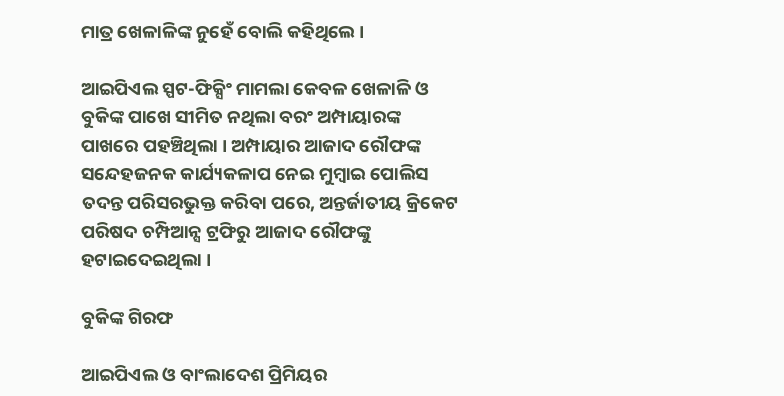ମାତ୍ର ଖେଳାଳିଙ୍କ ନୁହେଁ ବୋଲି କହିଥିଲେ ।

ଆଇପିଏଲ ସ୍ପଟ-ଫିକ୍ସିଂ ମାମଲା କେବଳ ଖେଳାଳି ଓ ବୁକିଙ୍କ ପାଖେ ସୀମିତ ନଥିଲା ବରଂ ଅମ୍ପାୟାରଙ୍କ ପାଖରେ ପହଞ୍ଚିଥିଲା । ଅମ୍ପାୟାର ଆଜାଦ ରୌଫଙ୍କ ସନ୍ଦେହଜନକ କାର୍ଯ୍ୟକଳାପ ନେଇ ମୁମ୍ବାଇ ପୋଲିସ ତଦନ୍ତ ପରିସରଭୁକ୍ତ କରିବା ପରେ, ଅନ୍ତର୍ଜାତୀୟ କ୍ରିକେଟ ପରିଷଦ ଚମ୍ପିଆନ୍ସ ଟ୍ରଫିରୁ ଆଜାଦ ରୌଫଙ୍କୁ ହଟାଇଦେଇଥିଲା ।

ବୁକିଙ୍କ ଗିରଫ

ଆଇପିଏଲ ଓ ବାଂଲାଦେଶ ପ୍ରିମିୟର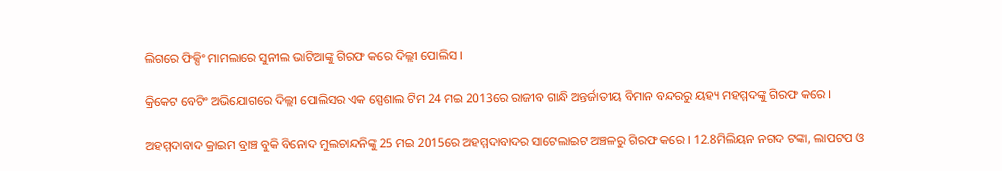ଲିଗରେ ଫିକ୍ସିଂ ମାମଲାରେ ସୁନୀଲ ଭାଟିଆଙ୍କୁ ଗିରଫ କରେ ଦିଲ୍ଲୀ ପୋଲିସ ।

କ୍ରିକେଟ ବେଟିଂ ଅଭିଯୋଗରେ ଦିଲ୍ଲୀ ପୋଲିସର ଏକ ସ୍ପେଶାଲ ଟିମ 24 ମଇ 2013ରେ ରାଜୀବ ଗାନ୍ଧି ଅନ୍ତର୍ଜାତୀୟ ବିମାନ ବନ୍ଦରରୁ ୟହ୍ୟ ମହମ୍ମଦଙ୍କୁ ଗିରଫ କରେ ।

ଅହମ୍ମଦାବାଦ କ୍ରାଇମ ବ୍ରାଞ୍ଚ ବୁକି ବିନୋଦ ମୁଲଚାନ୍ଦନିଙ୍କୁ 25 ମଇ 2015ରେ ଅହମ୍ମଦାବାଦର ସାଟେଲାଇଟ ଅଞ୍ଚଳରୁ ଗିରଫ କରେ । 12.8ମିଲିୟନ ନଗଦ ଟଙ୍କା, ଲାପଟପ ଓ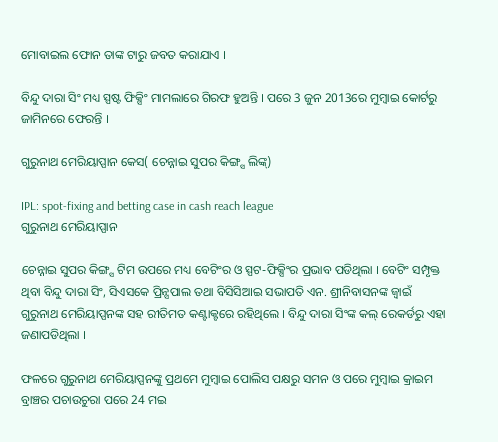ମୋବାଇଲ ଫୋନ ତାଙ୍କ ଟାରୁ ଜବତ କରାଯାଏ ।

ବିନ୍ଦୁ ଦାରା ସିଂ ମଧ୍ୟ ସ୍ପଷ୍ଟ ଫିକ୍ସିଂ ମାମଲାରେ ଗିରଫ ହୁଅନ୍ତି । ପରେ 3 ଜୁନ 2013ରେ ମୁମ୍ବାଇ କୋର୍ଟରୁ ଜାମିନରେ ଫେରନ୍ତି ।

ଗୁରୁନାଥ ମେରିୟାପ୍ପାନ କେସ( ଚେନ୍ନାଇ ସୁପର କିଙ୍ଗ୍ସ ଲିଙ୍କ୍)

IPL: spot-fixing and betting case in cash reach league
ଗୁରୁନାଥ ମେରିୟାପ୍ପାନ

ଚେନ୍ନାଇ ସୁପର କିଙ୍ଗ୍ସ ଟିମ ଉପରେ ମଧ୍ୟ ବେଟିଂର ଓ ସ୍ପଟ-ଫିକ୍ସିଂର ପ୍ରଭାବ ପଡିଥିଲା । ବେଟିଂ ସମ୍ପୃକ୍ତ ଥିବା ବିନ୍ଦୁ ଦାରା ସିଂ, ସିଏସକେ ପ୍ରିନ୍ସପାଲ ତଥା ବିସିସିଆଇ ସଭାପତି ଏନ. ଶ୍ରୀନିବାସନଙ୍କ ଜ୍ବାଇଁ ଗୁରୁନାଥ ମେରିୟାପ୍ପନଙ୍କ ସହ ରୀତିମତ କଣ୍ଟାକ୍ଟରେ ରହିଥିଲେ । ବିନ୍ଦୁ ଦାରା ସିଂଙ୍କ କଲ୍ ରେକର୍ଡରୁ ଏହା ଜଣାପଡିଥିଲା ।

ଫଳରେ ଗୁରୁନାଥ ମେରିୟାପ୍ପନଙ୍କୁ ପ୍ରଥମେ ମୁମ୍ବାଇ ପୋଲିସ ପକ୍ଷରୁ ସମନ ଓ ପରେ ମୁମ୍ବାଇ କ୍ରାଇମ ବ୍ରାଞ୍ଚର ପଚାଉଚୁରା ପରେ 24 ମଇ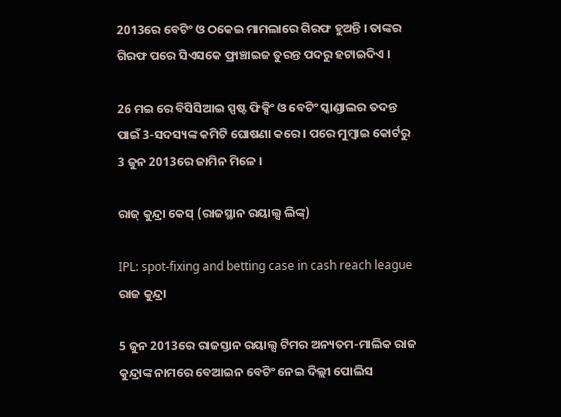2013ରେ ବେଟିଂ ଓ ଠକେଇ ମାମଲାରେ ଗିରଫ ହୁଅନ୍ତି । ତାଙ୍କର ଗିରଫ ପରେ ସିଏସକେ ଫ୍ରାଞ୍ଚାଇଜ ତୁରନ୍ତ ପଦରୁ ହଟାଇଦିଏ ।

26 ମଇ ରେ ବିସିସିଆଇ ସ୍ପଷ୍ଟ ଫିକ୍ସିଂ ଓ ବେଟିଂ ସ୍କାଣ୍ଡାଲର ତଦନ୍ତ ପାଇଁ 3-ସଦସ୍ୟଙ୍କ କମିଟି ଘୋଷଣା କରେ । ପରେ ମୁମ୍ବାଇ କୋର୍ଟରୁ 3 ଜୁନ 2013ରେ ଜାମିନ ମିଳେ ।

ରାଜ୍ କୁନ୍ଦ୍ରା କେସ୍ (ରାଜସ୍ଥାନ ରୟାଲ୍ସ ଲିଙ୍କ୍)

IPL: spot-fixing and betting case in cash reach league
ରାଜ କୁନ୍ଦ୍ରା

5 ଜୁନ 2013ରେ ରାଜସ୍ତାନ ରୟାଲ୍ସ ଟିମର ଅନ୍ୟତମ-ମାଲିକ ରାଜ କୁନ୍ଦ୍ରାଙ୍କ ନାମରେ ବେଆଇନ ବେଟିଂ ନେଇ ଦିଲ୍ଲୀ ପୋଲିସ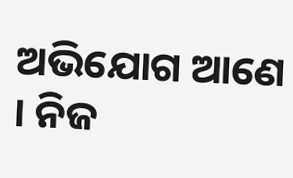ଅଭିଯୋଗ ଆଣେ । ନିଜ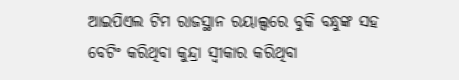ଆଇପିଏଲ ଟିମ ରାଜସ୍ଥାନ ରୟାଲ୍ସରେ ବୁକି ବନ୍ଧୁଙ୍କ ସହ ବେଟିଂ କରିଥିବା କୁନ୍ଦ୍ରା ସ୍ବୀକାର କରିଥିବା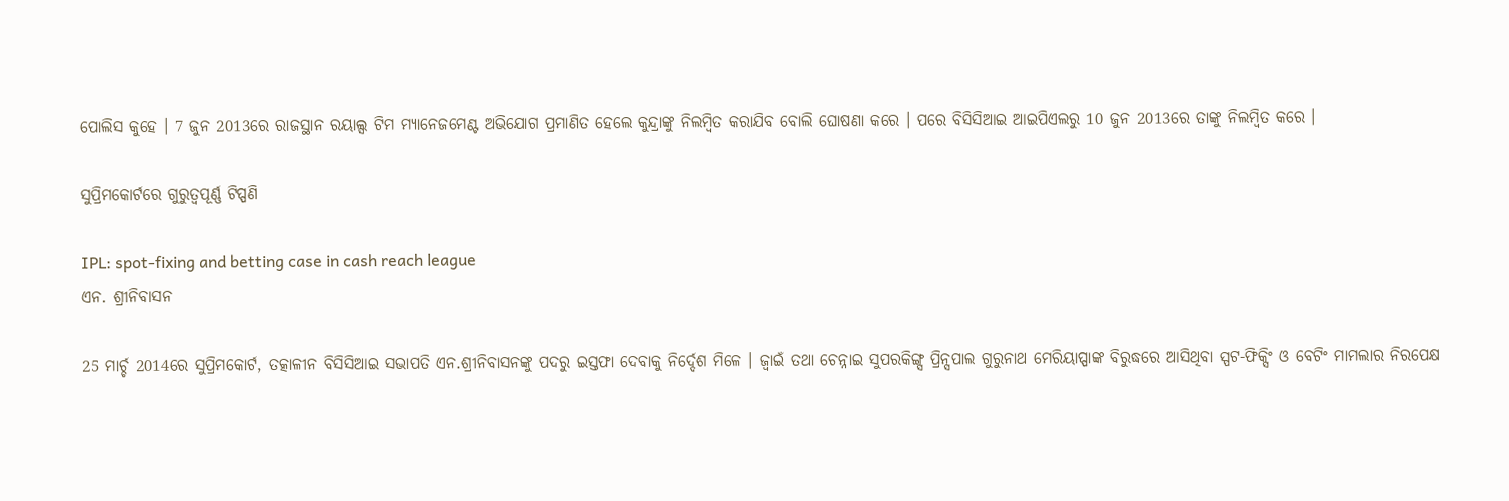ପୋଲିସ କୁହେ । 7 ଜୁନ 2013ରେ ରାଜସ୍ଥାନ ରୟାଲ୍ସ ଟିମ ମ୍ୟାନେଜମେଣ୍ଟ ଅଭିଯୋଗ ପ୍ରମାଣିତ ହେଲେ କୁନ୍ଦ୍ରାଙ୍କୁ ନିଲମ୍ବିତ କରାଯିବ ବୋଲି ଘୋଷଣା କରେ । ପରେ ବିସିସିଆଇ ଆଇପିଏଲରୁ 10 ଜୁନ 2013ରେ ତାଙ୍କୁ ନିଲମ୍ବିତ କରେ ।

ସୁପ୍ରିମକୋର୍ଟରେ ଗୁରୁତ୍ବପୂର୍ଣ୍ଣ ଟିପ୍ପଣି

IPL: spot-fixing and betting case in cash reach league
ଏନ. ଶ୍ରୀନିବାସନ

25 ମାର୍ଚ୍ଚ 2014ରେ ସୁପ୍ରିମକୋର୍ଟ, ତତ୍କାଳୀନ ବିସିସିଆଇ ସଭାପତି ଏନ.ଶ୍ରୀନିବାସନଙ୍କୁ ପଦରୁ ଇସ୍ତଫା ଦେବାକୁ ନିର୍ଦ୍ଦେଶ ମିଳେ । ଜ୍ବାଇଁ ତଥା ଚେନ୍ନାଇ ସୁପରକିଙ୍ଗ୍ସ ପ୍ରିନ୍ସପାଲ ଗୁରୁନାଥ ମେରିୟାପ୍ପାଙ୍କ ବିରୁଦ୍ଧରେ ଆସିଥିବା ସ୍ପଟ-ଫିକ୍ସିଂ ଓ ବେଟିଂ ମାମଲାର ନିରପେକ୍ଷ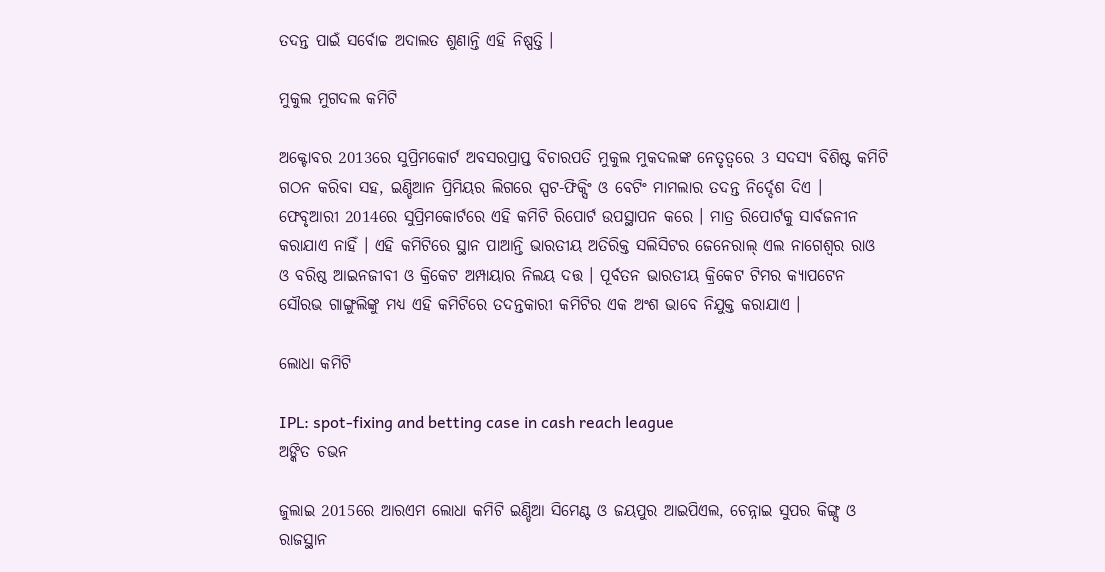ତଦନ୍ତ ପାଇଁ ସର୍ବୋଚ୍ଚ ଅଦାଲତ ଶୁଣାନ୍ତି ଏହି ନିଷ୍ପତ୍ତି ।

ମୁକୁଲ ମୁଗଦଲ କମିଟି

ଅକ୍ଟୋବର 2013ରେ ସୁପ୍ରିମକୋର୍ଟ ଅବସରପ୍ରାପ୍ତ ବିଚାରପତି ମୁକୁଲ ମୁକଦଲଙ୍କ ନେତୃତ୍ବରେ 3 ସଦସ୍ୟ ବିଶିଷ୍ଟ କମିଟି ଗଠନ କରିବା ସହ, ଇଣ୍ଡିଆନ ପ୍ରିମିୟର ଲିଗରେ ସ୍ପଟ-ଫିକ୍ସିଂ ଓ ବେଟିଂ ମାମଲାର ତଦନ୍ତ ନିର୍ଦ୍ଦେଶ ଦିଏ । ଫେବୃଆରୀ 2014ରେ ସୁପ୍ରିମକୋର୍ଟରେ ଏହି କମିଟି ରିପୋର୍ଟ ଉପସ୍ଥାପନ କରେ । ମାତ୍ର ରିପୋର୍ଟକୁ ସାର୍ବଜନୀନ କରାଯାଏ ନାହିଁ । ଏହି କମିଟିରେ ସ୍ଥାନ ପାଆନ୍ତି ଭାରତୀୟ ଅତିରିକ୍ତ ସଲିସିଟର ଜେନେରାଲ୍ ଏଲ ନାଗେଶ୍ବର ରାଓ ଓ ବରିଷ୍ଠ ଆଇନଜୀବୀ ଓ କ୍ରିକେଟ ଅମ୍ପାୟାର ନିଲୟ ଦତ୍ତ । ପୂର୍ବତନ ଭାରତୀୟ କ୍ରିକେଟ ଟିମର କ୍ୟାପଟେନ ସୌରଭ ଗାଙ୍ଗୁଲିଙ୍କୁ ମଧ୍ୟ ଏହି କମିଟିରେ ତଦନ୍ତକାରୀ କମିଟିର ଏକ ଅଂଶ ଭାବେ ନିଯୁକ୍ତ କରାଯାଏ ।

ଲୋଧା କମିଟି

IPL: spot-fixing and betting case in cash reach league
ଅଙ୍କିତ ଚଭନ

ଜୁଲାଇ 2015ରେ ଆରଏମ ଲୋଧା କମିଟି ଇଣ୍ଡିଆ ସିମେଣ୍ଟ ଓ ଜୟପୁର ଆଇପିଏଲ, ଚେନ୍ନାଇ ସୁପର କିଙ୍ଗ୍ସ ଓ ରାଜସ୍ଥାନ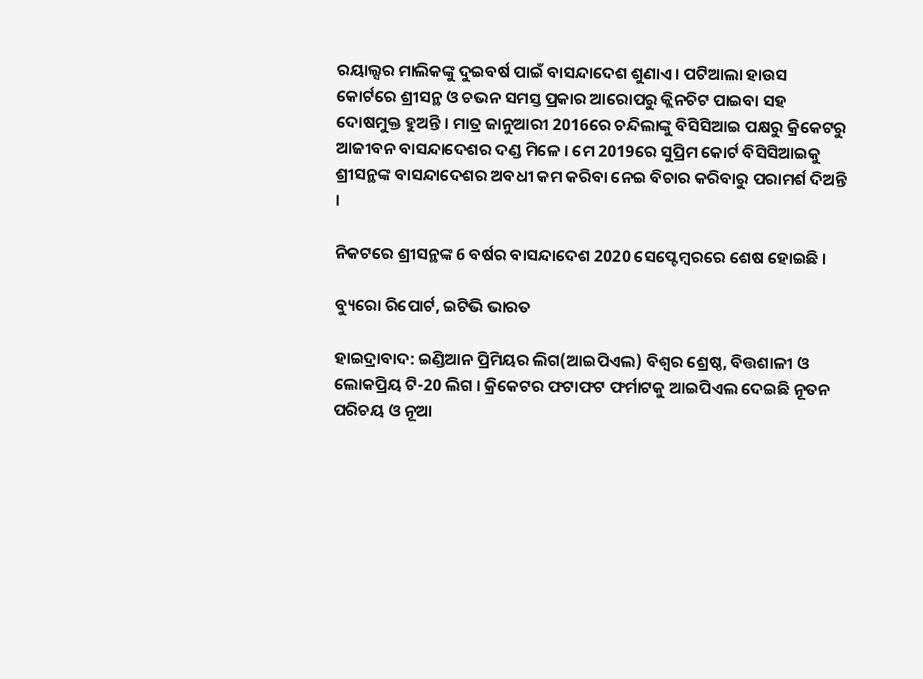ରୟାଲ୍ସର ମାଲିକଙ୍କୁ ଦୁଇବର୍ଷ ପାଇଁ ବାସନ୍ଦାଦେଶ ଶୁଣାଏ । ପଟିଆଲା ହାଉସ କୋର୍ଟରେ ଶ୍ରୀସନ୍ଥ ଓ ଚଭନ ସମସ୍ତ ପ୍ରକାର ଆରୋପରୁ କ୍ଲିନଚିଟ ପାଇବା ସହ ଦୋଷମୁକ୍ତ ହୁଅନ୍ତି । ମାତ୍ର ଜାନୁଆରୀ 2016ରେ ଚନ୍ଦିଲାଙ୍କୁ ବିସିସିଆଇ ପକ୍ଷରୁ କ୍ରିକେଟରୁ ଆଜୀବନ ବାସନ୍ଦାଦେଶର ଦଣ୍ଡ ମିଳେ । ମେ 2019ରେ ସୁପ୍ରିମ କୋର୍ଟ ବିସିସିଆଇକୁ ଶ୍ରୀସନ୍ଥଙ୍କ ବାସନ୍ଦାଦେଶର ଅବଧୀ କମ କରିବା ନେଇ ବିଚାର କରିବାରୁ ପରାମର୍ଶ ଦିଅନ୍ତି ।

ନିକଟରେ ଶ୍ରୀସନ୍ଥଙ୍କ 6 ବର୍ଷର ବାସନ୍ଦାଦେଶ 2020 ସେପ୍ଟେମ୍ବରରେ ଶେଷ ହୋଇଛି ।

ବ୍ୟୁରୋ ରିପୋର୍ଟ, ଇଟିଭି ଭାରତ

ହାଇଦ୍ରାବାଦ: ଇଣ୍ଡିଆନ ପ୍ରିମିୟର ଲିଗ(ଆଇପିଏଲ) ବିଶ୍ବର ଶ୍ରେଷ୍ଠ, ବିତ୍ତଶାଳୀ ଓ ଲୋକପ୍ରିୟ ଟି-20 ଲିଗ । କ୍ରିକେଟର ଫଟାଫଟ ଫର୍ମାଟକୁ ଆଇପିଏଲ ଦେଇଛି ନୂତନ ପରିଚୟ ଓ ନୂଆ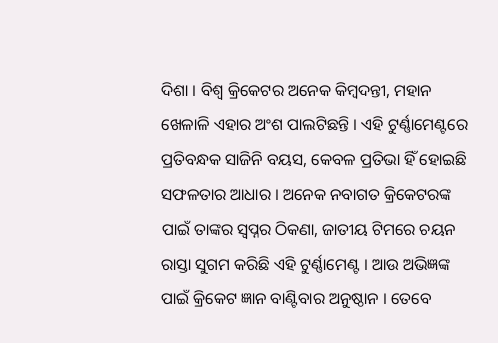ଦିଶା । ବିଶ୍ବ କ୍ରିକେଟର ଅନେକ କିମ୍ବଦନ୍ତୀ, ମହାନ ଖେଳାଳି ଏହାର ଅଂଶ ପାଲଟିଛନ୍ତି । ଏହି ଟୁର୍ଣ୍ଣାମେଣ୍ଟରେ ପ୍ରତିବନ୍ଧକ ସାଜିନି ବୟସ, କେବଳ ପ୍ରତିଭା ହିଁ ହୋଇଛି ସଫଳତାର ଆଧାର । ଅନେକ ନବାଗତ କ୍ରିକେଟରଙ୍କ ପାଇଁ ତାଙ୍କର ସ୍ବପ୍ନର ଠିକଣା, ଜାତୀୟ ଟିମରେ ଚୟନ ରାସ୍ତା ସୁଗମ କରିଛି ଏହି ଟୁର୍ଣ୍ଣାମେଣ୍ଟ । ଆଉ ଅଭିଜ୍ଞଙ୍କ ପାଇଁ କ୍ରିକେଟ ଜ୍ଞାନ ବାଣ୍ଟିବାର ଅନୁଷ୍ଠାନ । ତେବେ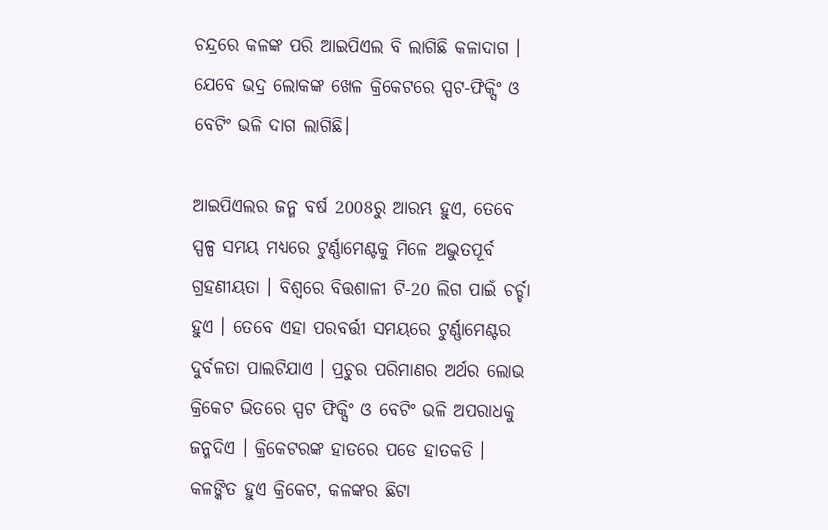ଚନ୍ଦ୍ରରେ କଳଙ୍କ ପରି ଆଇପିଏଲ ବି ଲାଗିଛି କଳାଦାଗ । ଯେବେ ଭଦ୍ର ଲୋକଙ୍କ ଖେଳ କ୍ରିକେଟରେ ସ୍ପଟ-ଫିକ୍ସିଂ ଓ ବେଟିଂ ଭଳି ଦାଗ ଲାଗିଛି।

ଆଇପିଏଲର ଜନ୍ମ ବର୍ଷ 2008ରୁ ଆରମ୍ଭ ହୁଏ, ତେବେ ସ୍ପଳ୍ପ ସମୟ ମଧ୍ୟରେ ଟୁର୍ଣ୍ଣାମେଣ୍ଟକୁ ମିଳେ ଅଦ୍ଭୁତପୂର୍ବ ଗ୍ରହଣୀୟତା । ବିଶ୍ବରେ ବିତ୍ତଶାଳୀ ଟି-20 ଲିଗ ପାଇଁ ଚର୍ଚ୍ଚା ହୁଏ । ତେବେ ଏହା ପରବର୍ତ୍ତୀ ସମୟରେ ଟୁର୍ଣ୍ଣାମେଣ୍ଟର ଦୁର୍ବଳତା ପାଲଟିଯାଏ । ପ୍ରଚୁର ପରିମାଣର ଅର୍ଥର ଲୋଭ କ୍ରିକେଟ ଭିତରେ ସ୍ପଟ ଫିକ୍ସିଂ ଓ ବେଟିଂ ଭଳି ଅପରାଧକୁ ଜନ୍ମଦିଏ । କ୍ରିକେଟରଙ୍କ ହାତରେ ପଡେ ହାତକଡି । କଳଙ୍କିତ ହୁଏ କ୍ରିକେଟ, କଳଙ୍କର ଛିଟା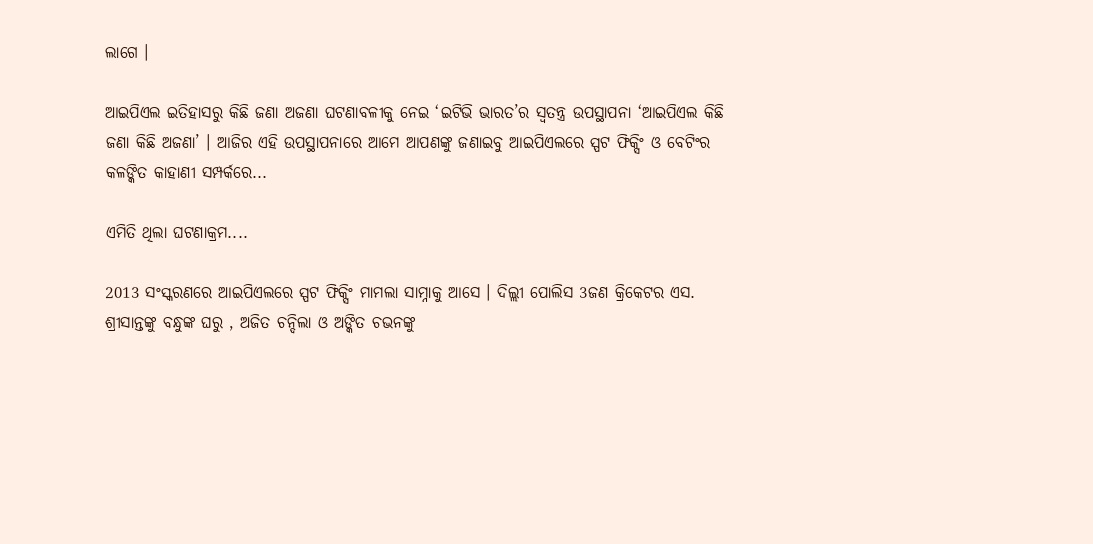ଲାଗେ ।

ଆଇପିଏଲ ଇତିହାସରୁ କିଛି ଜଣା ଅଜଣା ଘଟଣାବଳୀକୁ ନେଇ ‘ଇଟିଭି ଭାରତ’ର ସ୍ବତନ୍ତ୍ର ଉପସ୍ଥାପନା ‘ଆଇପିଏଲ କିଛି ଜଣା କିଛି ଅଜଣା’ । ଆଜିର ଏହି ଉପସ୍ଥାପନାରେ ଆମେ ଆପଣଙ୍କୁ ଜଣାଇବୁ ଆଇପିଏଲରେ ସ୍ପଟ ଫିକ୍ସିଂ ଓ ବେଟିଂର କଳଙ୍କିତ କାହାଣୀ ସମ୍ପର୍କରେ...

ଏମିତି ଥିଲା ଘଟଣାକ୍ରମ....

2013 ସଂସ୍କରଣରେ ଆଇପିଏଲରେ ସ୍ପଟ ଫିକ୍ସିଂ ମାମଲା ସାମ୍ନାକୁ ଆସେ । ଦିଲ୍ଲୀ ପୋଲିସ 3ଜଣ କ୍ରିକେଟର ଏସ. ଶ୍ରୀସାନ୍ତଙ୍କୁ ବନ୍ଧୁଙ୍କ ଘରୁ , ଅଜିତ ଚନ୍ଦିଲା ଓ ଅଙ୍କିତ ଚଭନଙ୍କୁ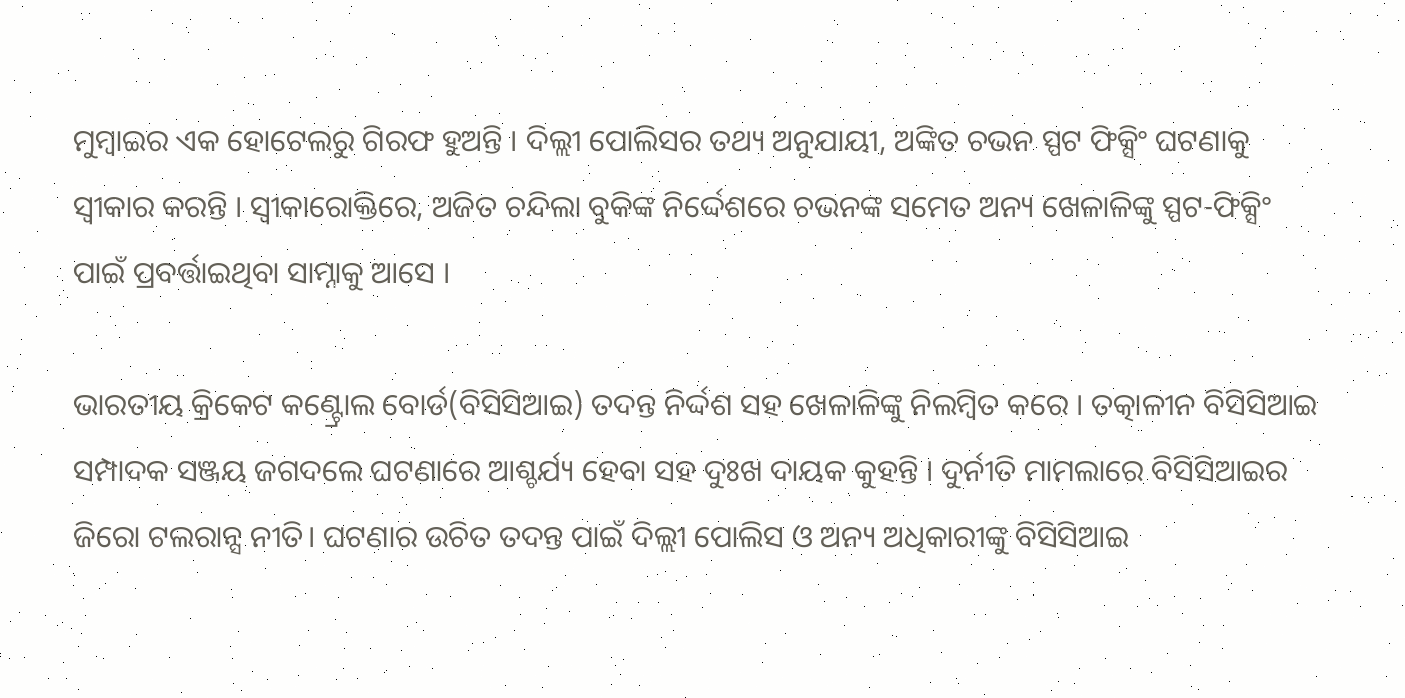ମୁମ୍ବାଇର ଏକ ହୋଟେଲରୁ ଗିରଫ ହୁଅନ୍ତି । ଦିଲ୍ଲୀ ପୋଲିସର ତଥ୍ୟ ଅନୁଯାୟୀ, ଅଙ୍କିତ ଚଭନ ସ୍ପଟ ଫିକ୍ସିଂ ଘଟଣାକୁ ସ୍ବୀକାର କରନ୍ତି । ସ୍ବୀକାରୋକ୍ତିରେ, ଅଜିତ ଚନ୍ଦିଲା ବୁକିଙ୍କ ନିର୍ଦ୍ଦେଶରେ ଚଭନଙ୍କ ସମେତ ଅନ୍ୟ ଖେଳାଳିଙ୍କୁ ସ୍ପଟ-ଫିକ୍ସିଂ ପାଇଁ ପ୍ରବର୍ତ୍ତାଇଥିବା ସାମ୍ନାକୁ ଆସେ ।

ଭାରତୀୟ କ୍ରିକେଟ କଣ୍ଟ୍ରୋଲ ବୋର୍ଡ(ବିସିସିଆଇ) ତଦନ୍ତ ନିର୍ଦ୍ଦଶ ସହ ଖେଳାଳିଙ୍କୁ ନିଲମ୍ବିତ କରେ । ତତ୍କାଳୀନ ବିସିସିଆଇ ସମ୍ପାଦକ ସଞ୍ଜୟ ଜଗଦଲେ ଘଟଣାରେ ଆଶ୍ଚର୍ଯ୍ୟ ହେବା ସହ ଦୁଃଖ ଦାୟକ କୁହନ୍ତି । ଦୁର୍ନୀତି ମାମଲାରେ ବିସିସିଆଇର ଜିରୋ ଟଲରାନ୍ସ ନୀତି। ଘଟଣାର ଉଚିତ ତଦନ୍ତ ପାଇଁ ଦିଲ୍ଲୀ ପୋଲିସ ଓ ଅନ୍ୟ ଅଧିକାରୀଙ୍କୁ ବିସିସିଆଇ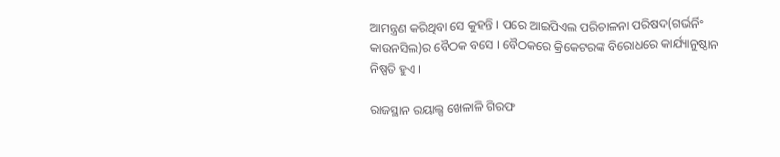ଆମନ୍ତ୍ରଣ କରିଥିବା ସେ କୁହନ୍ତି । ପରେ ଆଇପିଏଲ ପରିଚାଳନା ପରିଷଦ(ଗର୍ଭର୍ନିଂ କାଉନସିଲ)ର ବୈଠକ ବସେ । ବୈଠକରେ କ୍ରିକେଟରଙ୍କ ବିରୋଧରେ କାର୍ଯ୍ୟାନୁଷ୍ଠାନ ନିଷ୍ପତି ହୁଏ ।

ରାଜସ୍ଥାନ ରୟାଲ୍ସ ଖେଳାଳି ଗିରଫ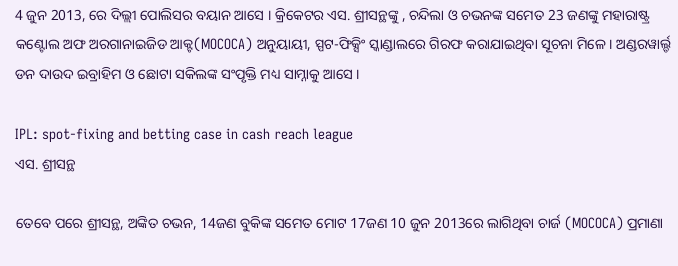4 ଜୁନ 2013, ରେ ଦିଲ୍ଲୀ ପୋଲିସର ବୟାନ ଆସେ । କ୍ରିକେଟର ଏସ. ଶ୍ରୀସନ୍ଥଙ୍କୁ , ଚନ୍ଦିଲା ଓ ଚଭନଙ୍କ ସମେତ 23 ଜଣଙ୍କୁ ମହାରାଷ୍ଟ୍ର କଣ୍ଟୋଲ ଅଫ ଅରଗାନାଇଜିଡ ଆକ୍ଟ(MOCOCA) ଅନୁୟାୟୀ, ସ୍ପଟ-ଫିକ୍ସିଂ ସ୍କାଣ୍ଡାଲରେ ଗିରଫ କରାଯାଇଥିବା ସୂଚନା ମିଳେ । ଅଣ୍ଡରୱାର୍ଲ୍ଡ ଡନ ଦାଉଦ ଇବ୍ରାହିମ ଓ ଛୋଟା ସକିଲଙ୍କ ସଂପୃକ୍ତି ମଧ୍ୟ ସାମ୍ନାକୁ ଆସେ ।

IPL: spot-fixing and betting case in cash reach league
ଏସ. ଶ୍ରୀସନ୍ଥ

ତେବେ ପରେ ଶ୍ରୀସନ୍ଥ, ଅଙ୍କିତ ଚଭନ, 14ଜଣ ବୁକିଙ୍କ ସମେତ ମୋଟ 17ଜଣ 10 ଜୁନ 2013ରେ ଲାଗିଥିବା ଚାର୍ଜ (MOCOCA) ପ୍ରମାଣା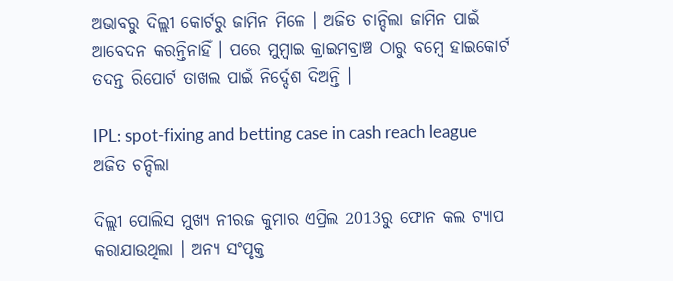ଅଭାବରୁ ଦିଲ୍ଲୀ କୋର୍ଟରୁ ଜାମିନ ମିଳେ । ଅଜିତ ଚାନ୍ଦିଲା ଜାମିନ ପାଇଁ ଆବେଦନ କରନ୍ତିନାହିଁ । ପରେ ମୁମ୍ବାଇ କ୍ରାଇମବ୍ରାଞ୍ଚ ଠାରୁ ବମ୍ବେ ହାଇକୋର୍ଟ ତଦନ୍ତ ରିପୋର୍ଟ ତାଖଲ ପାଇଁ ନିର୍ଦ୍ଦେଶ ଦିଅନ୍ତି ।

IPL: spot-fixing and betting case in cash reach league
ଅଜିତ ଚନ୍ଦିଲା

ଦିଲ୍ଲୀ ପୋଲିସ ମୁଖ୍ୟ ନୀରଜ କୁମାର ଏପ୍ରିଲ 2013ରୁ ଫୋନ କଲ ଟ୍ୟାପ କରାଯାଉଥିଲା । ଅନ୍ୟ ସଂପୃକ୍ତ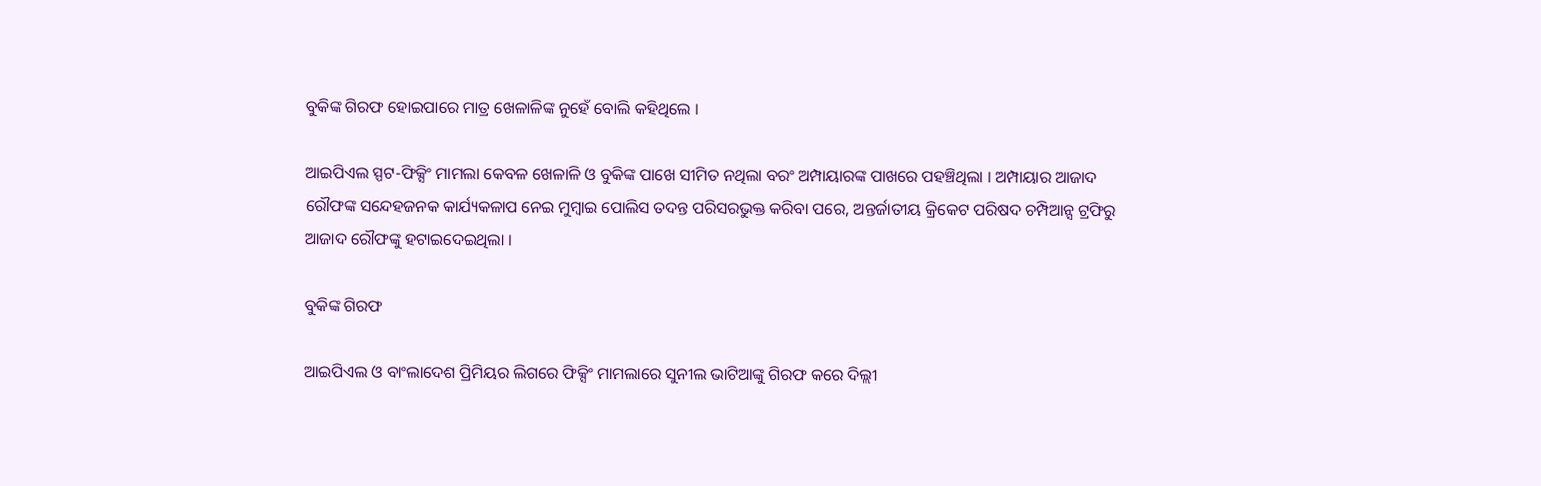ବୁକିଙ୍କ ଗିରଫ ହୋଇପାରେ ମାତ୍ର ଖେଳାଳିଙ୍କ ନୁହେଁ ବୋଲି କହିଥିଲେ ।

ଆଇପିଏଲ ସ୍ପଟ-ଫିକ୍ସିଂ ମାମଲା କେବଳ ଖେଳାଳି ଓ ବୁକିଙ୍କ ପାଖେ ସୀମିତ ନଥିଲା ବରଂ ଅମ୍ପାୟାରଙ୍କ ପାଖରେ ପହଞ୍ଚିଥିଲା । ଅମ୍ପାୟାର ଆଜାଦ ରୌଫଙ୍କ ସନ୍ଦେହଜନକ କାର୍ଯ୍ୟକଳାପ ନେଇ ମୁମ୍ବାଇ ପୋଲିସ ତଦନ୍ତ ପରିସରଭୁକ୍ତ କରିବା ପରେ, ଅନ୍ତର୍ଜାତୀୟ କ୍ରିକେଟ ପରିଷଦ ଚମ୍ପିଆନ୍ସ ଟ୍ରଫିରୁ ଆଜାଦ ରୌଫଙ୍କୁ ହଟାଇଦେଇଥିଲା ।

ବୁକିଙ୍କ ଗିରଫ

ଆଇପିଏଲ ଓ ବାଂଲାଦେଶ ପ୍ରିମିୟର ଲିଗରେ ଫିକ୍ସିଂ ମାମଲାରେ ସୁନୀଲ ଭାଟିଆଙ୍କୁ ଗିରଫ କରେ ଦିଲ୍ଲୀ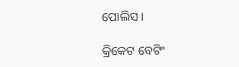ପୋଲିସ ।

କ୍ରିକେଟ ବେଟିଂ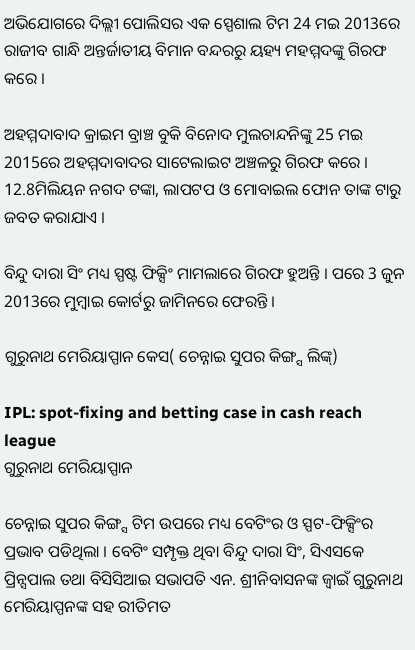ଅଭିଯୋଗରେ ଦିଲ୍ଲୀ ପୋଲିସର ଏକ ସ୍ପେଶାଲ ଟିମ 24 ମଇ 2013ରେ ରାଜୀବ ଗାନ୍ଧି ଅନ୍ତର୍ଜାତୀୟ ବିମାନ ବନ୍ଦରରୁ ୟହ୍ୟ ମହମ୍ମଦଙ୍କୁ ଗିରଫ କରେ ।

ଅହମ୍ମଦାବାଦ କ୍ରାଇମ ବ୍ରାଞ୍ଚ ବୁକି ବିନୋଦ ମୁଲଚାନ୍ଦନିଙ୍କୁ 25 ମଇ 2015ରେ ଅହମ୍ମଦାବାଦର ସାଟେଲାଇଟ ଅଞ୍ଚଳରୁ ଗିରଫ କରେ । 12.8ମିଲିୟନ ନଗଦ ଟଙ୍କା, ଲାପଟପ ଓ ମୋବାଇଲ ଫୋନ ତାଙ୍କ ଟାରୁ ଜବତ କରାଯାଏ ।

ବିନ୍ଦୁ ଦାରା ସିଂ ମଧ୍ୟ ସ୍ପଷ୍ଟ ଫିକ୍ସିଂ ମାମଲାରେ ଗିରଫ ହୁଅନ୍ତି । ପରେ 3 ଜୁନ 2013ରେ ମୁମ୍ବାଇ କୋର୍ଟରୁ ଜାମିନରେ ଫେରନ୍ତି ।

ଗୁରୁନାଥ ମେରିୟାପ୍ପାନ କେସ( ଚେନ୍ନାଇ ସୁପର କିଙ୍ଗ୍ସ ଲିଙ୍କ୍)

IPL: spot-fixing and betting case in cash reach league
ଗୁରୁନାଥ ମେରିୟାପ୍ପାନ

ଚେନ୍ନାଇ ସୁପର କିଙ୍ଗ୍ସ ଟିମ ଉପରେ ମଧ୍ୟ ବେଟିଂର ଓ ସ୍ପଟ-ଫିକ୍ସିଂର ପ୍ରଭାବ ପଡିଥିଲା । ବେଟିଂ ସମ୍ପୃକ୍ତ ଥିବା ବିନ୍ଦୁ ଦାରା ସିଂ, ସିଏସକେ ପ୍ରିନ୍ସପାଲ ତଥା ବିସିସିଆଇ ସଭାପତି ଏନ. ଶ୍ରୀନିବାସନଙ୍କ ଜ୍ବାଇଁ ଗୁରୁନାଥ ମେରିୟାପ୍ପନଙ୍କ ସହ ରୀତିମତ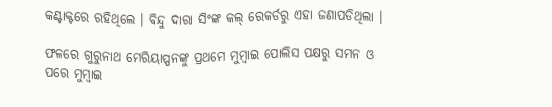କଣ୍ଟାକ୍ଟରେ ରହିଥିଲେ । ବିନ୍ଦୁ ଦାରା ସିଂଙ୍କ କଲ୍ ରେକର୍ଡରୁ ଏହା ଜଣାପଡିଥିଲା ।

ଫଳରେ ଗୁରୁନାଥ ମେରିୟାପ୍ପନଙ୍କୁ ପ୍ରଥମେ ମୁମ୍ବାଇ ପୋଲିସ ପକ୍ଷରୁ ସମନ ଓ ପରେ ମୁମ୍ବାଇ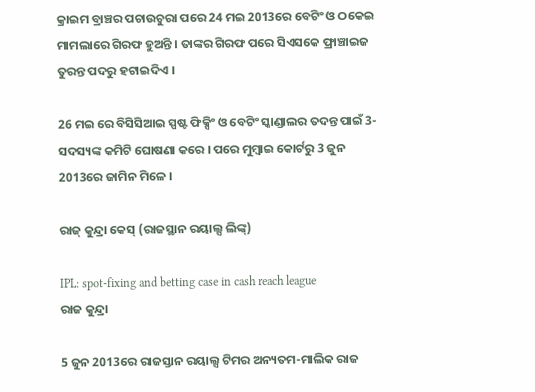କ୍ରାଇମ ବ୍ରାଞ୍ଚର ପଚାଉଚୁରା ପରେ 24 ମଇ 2013ରେ ବେଟିଂ ଓ ଠକେଇ ମାମଲାରେ ଗିରଫ ହୁଅନ୍ତି । ତାଙ୍କର ଗିରଫ ପରେ ସିଏସକେ ଫ୍ରାଞ୍ଚାଇଜ ତୁରନ୍ତ ପଦରୁ ହଟାଇଦିଏ ।

26 ମଇ ରେ ବିସିସିଆଇ ସ୍ପଷ୍ଟ ଫିକ୍ସିଂ ଓ ବେଟିଂ ସ୍କାଣ୍ଡାଲର ତଦନ୍ତ ପାଇଁ 3-ସଦସ୍ୟଙ୍କ କମିଟି ଘୋଷଣା କରେ । ପରେ ମୁମ୍ବାଇ କୋର୍ଟରୁ 3 ଜୁନ 2013ରେ ଜାମିନ ମିଳେ ।

ରାଜ୍ କୁନ୍ଦ୍ରା କେସ୍ (ରାଜସ୍ଥାନ ରୟାଲ୍ସ ଲିଙ୍କ୍)

IPL: spot-fixing and betting case in cash reach league
ରାଜ କୁନ୍ଦ୍ରା

5 ଜୁନ 2013ରେ ରାଜସ୍ତାନ ରୟାଲ୍ସ ଟିମର ଅନ୍ୟତମ-ମାଲିକ ରାଜ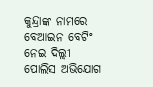କୁନ୍ଦ୍ରାଙ୍କ ନାମରେ ବେଆଇନ ବେଟିଂ ନେଇ ଦିଲ୍ଲୀ ପୋଲିସ ଅଭିଯୋଗ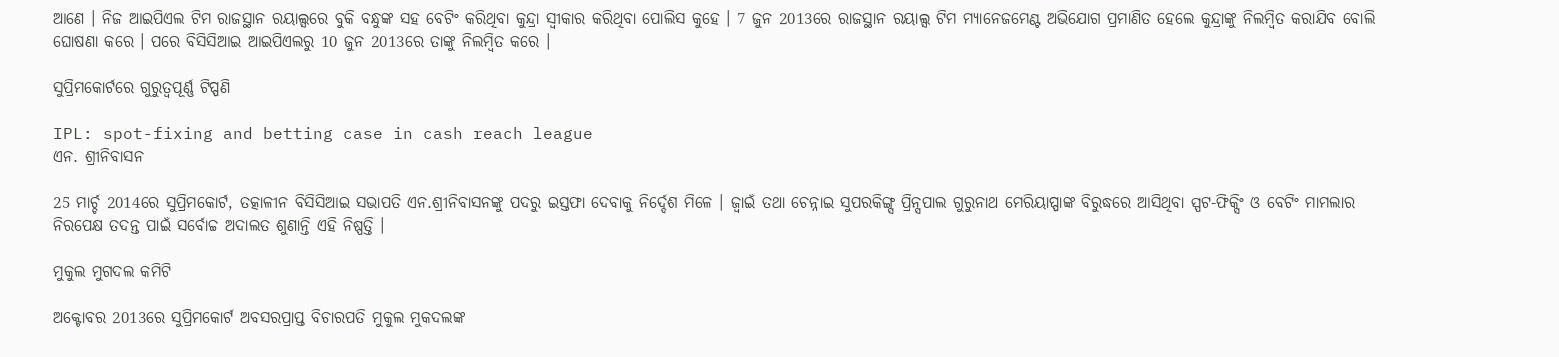ଆଣେ । ନିଜ ଆଇପିଏଲ ଟିମ ରାଜସ୍ଥାନ ରୟାଲ୍ସରେ ବୁକି ବନ୍ଧୁଙ୍କ ସହ ବେଟିଂ କରିଥିବା କୁନ୍ଦ୍ରା ସ୍ବୀକାର କରିଥିବା ପୋଲିସ କୁହେ । 7 ଜୁନ 2013ରେ ରାଜସ୍ଥାନ ରୟାଲ୍ସ ଟିମ ମ୍ୟାନେଜମେଣ୍ଟ ଅଭିଯୋଗ ପ୍ରମାଣିତ ହେଲେ କୁନ୍ଦ୍ରାଙ୍କୁ ନିଲମ୍ବିତ କରାଯିବ ବୋଲି ଘୋଷଣା କରେ । ପରେ ବିସିସିଆଇ ଆଇପିଏଲରୁ 10 ଜୁନ 2013ରେ ତାଙ୍କୁ ନିଲମ୍ବିତ କରେ ।

ସୁପ୍ରିମକୋର୍ଟରେ ଗୁରୁତ୍ବପୂର୍ଣ୍ଣ ଟିପ୍ପଣି

IPL: spot-fixing and betting case in cash reach league
ଏନ. ଶ୍ରୀନିବାସନ

25 ମାର୍ଚ୍ଚ 2014ରେ ସୁପ୍ରିମକୋର୍ଟ, ତତ୍କାଳୀନ ବିସିସିଆଇ ସଭାପତି ଏନ.ଶ୍ରୀନିବାସନଙ୍କୁ ପଦରୁ ଇସ୍ତଫା ଦେବାକୁ ନିର୍ଦ୍ଦେଶ ମିଳେ । ଜ୍ବାଇଁ ତଥା ଚେନ୍ନାଇ ସୁପରକିଙ୍ଗ୍ସ ପ୍ରିନ୍ସପାଲ ଗୁରୁନାଥ ମେରିୟାପ୍ପାଙ୍କ ବିରୁଦ୍ଧରେ ଆସିଥିବା ସ୍ପଟ-ଫିକ୍ସିଂ ଓ ବେଟିଂ ମାମଲାର ନିରପେକ୍ଷ ତଦନ୍ତ ପାଇଁ ସର୍ବୋଚ୍ଚ ଅଦାଲତ ଶୁଣାନ୍ତି ଏହି ନିଷ୍ପତ୍ତି ।

ମୁକୁଲ ମୁଗଦଲ କମିଟି

ଅକ୍ଟୋବର 2013ରେ ସୁପ୍ରିମକୋର୍ଟ ଅବସରପ୍ରାପ୍ତ ବିଚାରପତି ମୁକୁଲ ମୁକଦଲଙ୍କ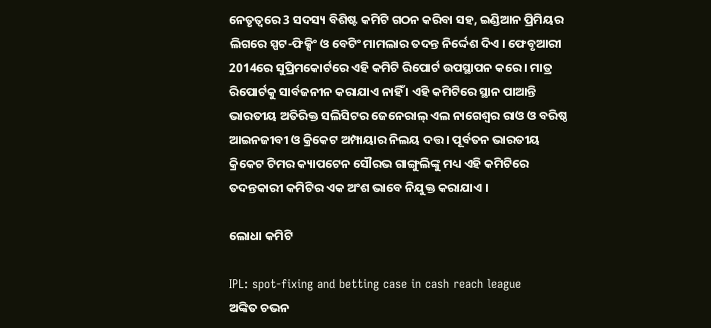ନେତୃତ୍ବରେ 3 ସଦସ୍ୟ ବିଶିଷ୍ଟ କମିଟି ଗଠନ କରିବା ସହ, ଇଣ୍ଡିଆନ ପ୍ରିମିୟର ଲିଗରେ ସ୍ପଟ-ଫିକ୍ସିଂ ଓ ବେଟିଂ ମାମଲାର ତଦନ୍ତ ନିର୍ଦ୍ଦେଶ ଦିଏ । ଫେବୃଆରୀ 2014ରେ ସୁପ୍ରିମକୋର୍ଟରେ ଏହି କମିଟି ରିପୋର୍ଟ ଉପସ୍ଥାପନ କରେ । ମାତ୍ର ରିପୋର୍ଟକୁ ସାର୍ବଜନୀନ କରାଯାଏ ନାହିଁ । ଏହି କମିଟିରେ ସ୍ଥାନ ପାଆନ୍ତି ଭାରତୀୟ ଅତିରିକ୍ତ ସଲିସିଟର ଜେନେରାଲ୍ ଏଲ ନାଗେଶ୍ବର ରାଓ ଓ ବରିଷ୍ଠ ଆଇନଜୀବୀ ଓ କ୍ରିକେଟ ଅମ୍ପାୟାର ନିଲୟ ଦତ୍ତ । ପୂର୍ବତନ ଭାରତୀୟ କ୍ରିକେଟ ଟିମର କ୍ୟାପଟେନ ସୌରଭ ଗାଙ୍ଗୁଲିଙ୍କୁ ମଧ୍ୟ ଏହି କମିଟିରେ ତଦନ୍ତକାରୀ କମିଟିର ଏକ ଅଂଶ ଭାବେ ନିଯୁକ୍ତ କରାଯାଏ ।

ଲୋଧା କମିଟି

IPL: spot-fixing and betting case in cash reach league
ଅଙ୍କିତ ଚଭନ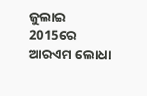ଜୁଲାଇ 2015ରେ ଆରଏମ ଲୋଧା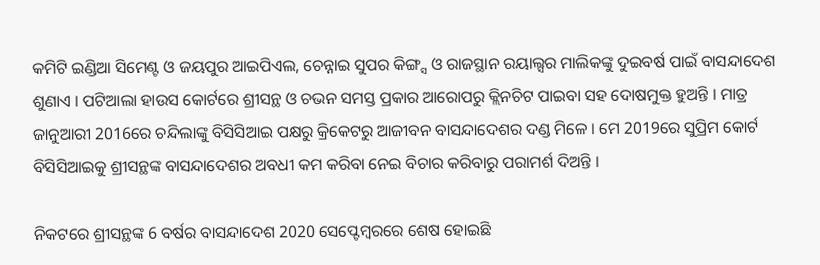କମିଟି ଇଣ୍ଡିଆ ସିମେଣ୍ଟ ଓ ଜୟପୁର ଆଇପିଏଲ, ଚେନ୍ନାଇ ସୁପର କିଙ୍ଗ୍ସ ଓ ରାଜସ୍ଥାନ ରୟାଲ୍ସର ମାଲିକଙ୍କୁ ଦୁଇବର୍ଷ ପାଇଁ ବାସନ୍ଦାଦେଶ ଶୁଣାଏ । ପଟିଆଲା ହାଉସ କୋର୍ଟରେ ଶ୍ରୀସନ୍ଥ ଓ ଚଭନ ସମସ୍ତ ପ୍ରକାର ଆରୋପରୁ କ୍ଲିନଚିଟ ପାଇବା ସହ ଦୋଷମୁକ୍ତ ହୁଅନ୍ତି । ମାତ୍ର ଜାନୁଆରୀ 2016ରେ ଚନ୍ଦିଲାଙ୍କୁ ବିସିସିଆଇ ପକ୍ଷରୁ କ୍ରିକେଟରୁ ଆଜୀବନ ବାସନ୍ଦାଦେଶର ଦଣ୍ଡ ମିଳେ । ମେ 2019ରେ ସୁପ୍ରିମ କୋର୍ଟ ବିସିସିଆଇକୁ ଶ୍ରୀସନ୍ଥଙ୍କ ବାସନ୍ଦାଦେଶର ଅବଧୀ କମ କରିବା ନେଇ ବିଚାର କରିବାରୁ ପରାମର୍ଶ ଦିଅନ୍ତି ।

ନିକଟରେ ଶ୍ରୀସନ୍ଥଙ୍କ 6 ବର୍ଷର ବାସନ୍ଦାଦେଶ 2020 ସେପ୍ଟେମ୍ବରରେ ଶେଷ ହୋଇଛି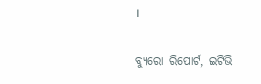।

ବ୍ୟୁରୋ ରିପୋର୍ଟ, ଇଟିଭି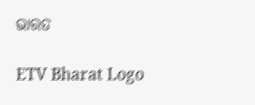ଭାରତ

ETV Bharat Logo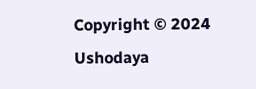Copyright © 2024 Ushodaya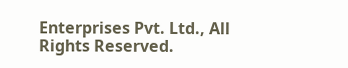Enterprises Pvt. Ltd., All Rights Reserved.